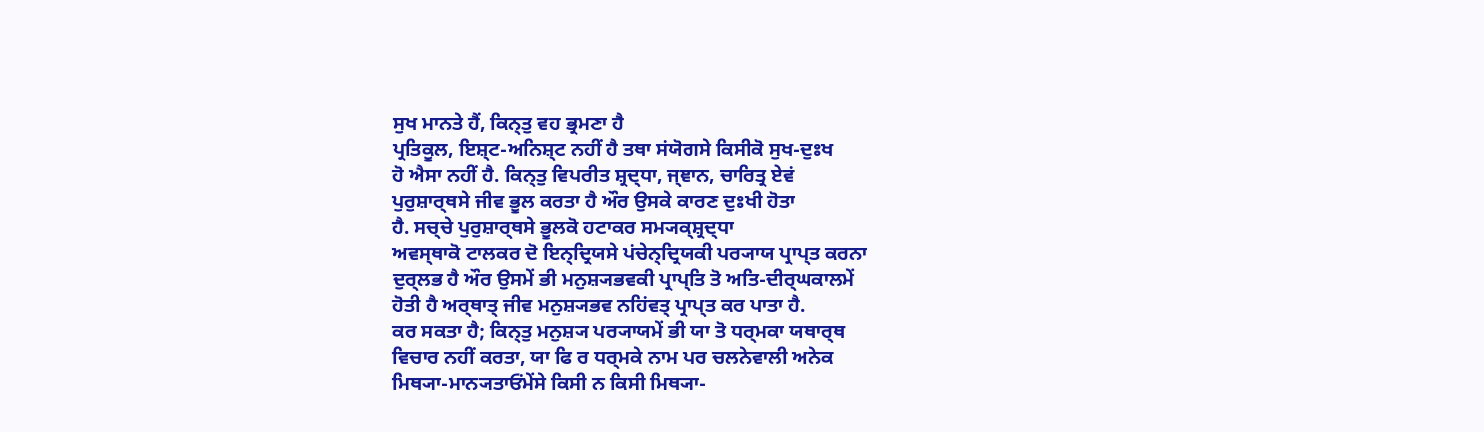ਸੁਖ ਮਾਨਤੇ ਹੈਂ, ਕਿਨ੍ਤੁ ਵਹ ਭ੍ਰਮਣਾ ਹੈ
ਪ੍ਰਤਿਕੂਲ, ਇਸ਼੍ਟ-ਅਨਿਸ਼੍ਟ ਨਹੀਂ ਹੈ ਤਥਾ ਸਂਯੋਗਸੇ ਕਿਸੀਕੋ ਸੁਖ-ਦੁਃਖ
ਹੋ ਐਸਾ ਨਹੀਂ ਹੈ. ਕਿਨ੍ਤੁ ਵਿਪਰੀਤ ਸ਼੍ਰਦ੍ਧਾ, ਜ੍ਞਾਨ, ਚਾਰਿਤ੍ਰ ਏਵਂ
ਪੁਰੁਸ਼ਾਰ੍ਥਸੇ ਜੀਵ ਭੂਲ ਕਰਤਾ ਹੈ ਔਰ ਉਸਕੇ ਕਾਰਣ ਦੁਃਖੀ ਹੋਤਾ
ਹੈ. ਸਚ੍ਚੇ ਪੁਰੁਸ਼ਾਰ੍ਥਸੇ ਭੂਲਕੋ ਹਟਾਕਰ ਸਮ੍ਯਕ੍ਸ਼੍ਰਦ੍ਧਾ
ਅਵਸ੍ਥਾਕੋ ਟਾਲਕਰ ਦੋ ਇਨ੍ਦ੍ਰਿਯਸੇ ਪਂਚੇਨ੍ਦ੍ਰਿਯਕੀ ਪਰ੍ਯਾਯ ਪ੍ਰਾਪ੍ਤ ਕਰਨਾ
ਦੁਰ੍ਲਭ ਹੈ ਔਰ ਉਸਮੇਂ ਭੀ ਮਨੁਸ਼੍ਯਭਵਕੀ ਪ੍ਰਾਪ੍ਤਿ ਤੋ ਅਤਿ-ਦੀਰ੍ਘਕਾਲਮੇਂ
ਹੋਤੀ ਹੈ ਅਰ੍ਥਾਤ੍ ਜੀਵ ਮਨੁਸ਼੍ਯਭਵ ਨਹਿਂਵਤ੍ ਪ੍ਰਾਪ੍ਤ ਕਰ ਪਾਤਾ ਹੈ.
ਕਰ ਸਕਤਾ ਹੈ; ਕਿਨ੍ਤੁ ਮਨੁਸ਼੍ਯ ਪਰ੍ਯਾਯਮੇਂ ਭੀ ਯਾ ਤੋ ਧਰ੍ਮਕਾ ਯਥਾਰ੍ਥ
ਵਿਚਾਰ ਨਹੀਂ ਕਰਤਾ, ਯਾ ਫਿ ਰ ਧਰ੍ਮਕੇ ਨਾਮ ਪਰ ਚਲਨੇਵਾਲੀ ਅਨੇਕ
ਮਿਥ੍ਯਾ-ਮਾਨ੍ਯਤਾਓਂਮੇਂਸੇ ਕਿਸੀ ਨ ਕਿਸੀ ਮਿਥ੍ਯਾ-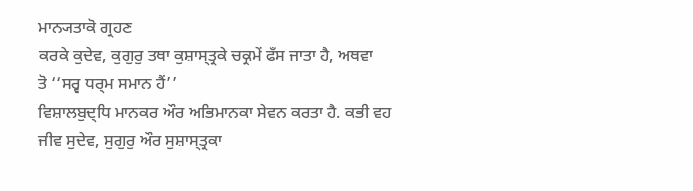ਮਾਨ੍ਯਤਾਕੋ ਗ੍ਰਹਣ
ਕਰਕੇ ਕੁਦੇਵ, ਕੁਗੁਰੁ ਤਥਾ ਕੁਸ਼ਾਸ੍ਤ੍ਰਕੇ ਚਕ੍ਰਮੇਂ ਫਁਸ ਜਾਤਾ ਹੈ, ਅਥਵਾ
ਤੋ ‘‘ਸਰ੍ਵ ਧਰ੍ਮ ਸਮਾਨ ਹੈਂ’’
ਵਿਸ਼ਾਲਬੁਦ੍ਧਿ ਮਾਨਕਰ ਔਰ ਅਭਿਮਾਨਕਾ ਸੇਵਨ ਕਰਤਾ ਹੈ. ਕਭੀ ਵਹ
ਜੀਵ ਸੁਦੇਵ, ਸੁਗੁਰੁ ਔਰ ਸੁਸ਼ਾਸ੍ਤ੍ਰਕਾ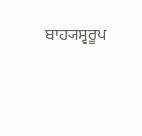ਬਾਹ੍ਯਸ੍ਵਰੂਪ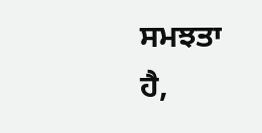ਸਮਝਤਾ ਹੈ,